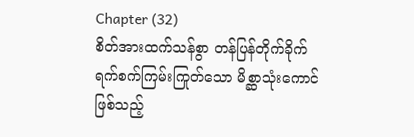Chapter (32)
စိတ်အားထက်သန်စွာ တန်ပြန်တိုက်ခိုက်
ရက်စက်ကြမ်းကြုတ်သော မိစ္ဆာသုံးကောင်ဖြစ်သည့်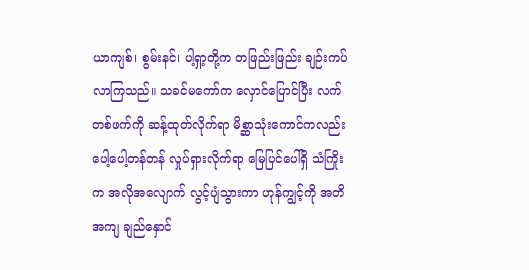ယာကျစ်၊ စွမ်းနင်၊ ပါ့ရှာ့တို့က တဖြည်းဖြည်း ချဉ်းကပ်လာကြသည်။ သခင်မကော်က လှောင်ပြောင်ပြီး လက်တစ်ဖက်ကို ဆန့်ထုတ်လိုက်ရာ မိစ္ဆာသုံးကောင်ကလည်း ပေါ့ပေါ့တန်တန် လှုပ်ရှားလိုက်ရာ မြေပြင်ပေါ်ရှိ သံကြိုးက အလိုအလျောက် လွင့်ပျံသွားကာ ဟုန်ကျွင့်ကို အတိအကျ ချည်နှောင်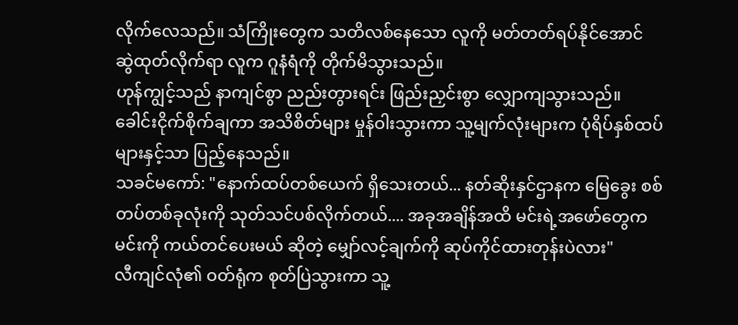လိုက်လေသည်။ သံကြိုးတွေက သတိလစ်နေသော လူကို မတ်တတ်ရပ်နိုင်အောင် ဆွဲထုတ်လိုက်ရာ လူက ဂူနံရံကို တိုက်မိသွားသည်။
ဟုန်ကျွင့်သည် နာကျင်စွာ ညည်းတွားရင်း ဖြည်းညှင်းစွာ လျှောကျသွားသည်။ ခေါင်းငိုက်စိုက်ချကာ အသိစိတ်များ မှုန်ဝါးသွားကာ သူ့မျက်လုံးများက ပုံရိပ်နှစ်ထပ်များနှင့်သာ ပြည့်နေသည်။
သခင်မကော်: "နောက်ထပ်တစ်ယေက် ရှိသေးတယ်... နတ်ဆိုးနှင်ဌာနက မြေခွေး စစ်တပ်တစ်ခုလုံးကို သုတ်သင်ပစ်လိုက်တယ်.... အခုအချိန်အထိ မင်းရဲ့အဖော်တွေက မင်းကို ကယ်တင်ပေးမယ် ဆိုတဲ့ မျှော်လင့်ချက်ကို ဆုပ်ကိုင်ထားတုန်းပဲလား"
လီကျင်လုံ၏ ဝတ်ရုံက စုတ်ပြဲသွားကာ သူ့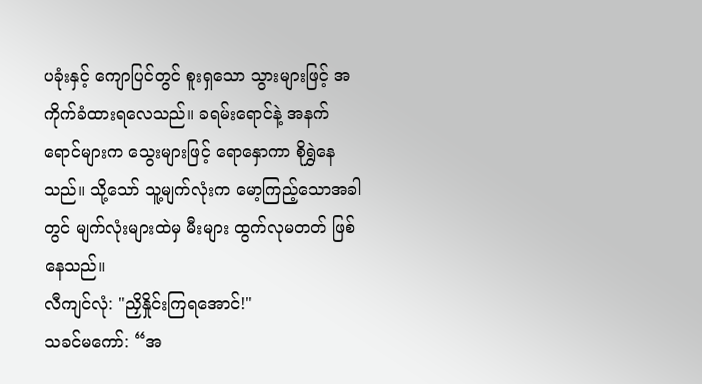ပခုံးနှင့် ကျောပြင်တွင် စူးရှသော သွားများဖြင့် အကိုက်ခံထားရလေသည်။ ခရမ်းရောင်နဲ့ အနက်ရောင်များက သွေးများဖြင့် ရောနှောကာ စိုရွှဲနေသည်။ သို့သော် သူ့မျက်လုံးက မော့ကြည့်သောအခါတွင် မျက်လုံးများထဲမှ မီးများ ထွက်လုမတတ် ဖြစ်နေသည်။
လီကျင်လုံ: "ညှိနှိုင်းကြရအောင်!"
သခင်မကော်: “အ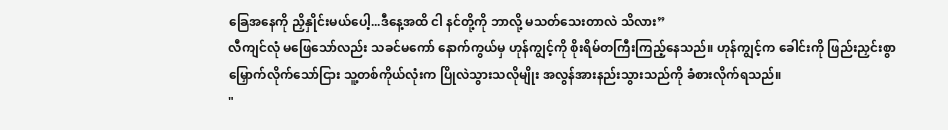ခြေအနေကို ညှိနှိုင်းမယ်ပေါ့...ဒီနေ့အထိ ငါ နင်တို့ကို ဘာလို့ မသတ်သေးတာလဲ သိလား”
လီကျင်လုံ မဖြေသော်လည်း သခင်မကော် နောက်ကွယ်မှ ဟုန်ကျွင့်ကို စိုးရိမ်တကြီးကြည့်နေသည်။ ဟုန်ကျွင့်က ခေါင်းကို ဖြည်းညှင်းစွာ မြှောက်လိုက်သော်ငြား သူ့တစ်ကိုယ်လုံးက ပြိုလဲသွားသလိုမျိုး အလွန်အားနည်းသွားသည်ကို ခံစားလိုက်ရသည်။
"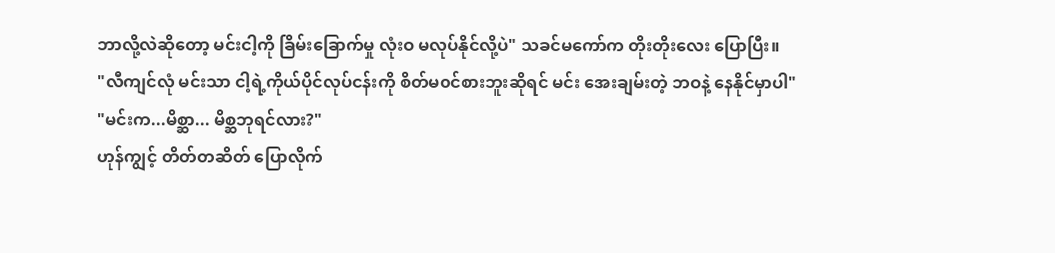ဘာလို့လဲဆိုတော့ မင်းငါ့ကို ခြိမ်းခြောက်မှု လုံးဝ မလုပ်နိုင်လို့ပဲ" သခင်မကော်က တိုးတိုးလေး ပြောပြီး။
"လီကျင်လုံ မင်းသာ ငါ့ရဲ့ကိုယ်ပိုင်လုပ်ငန်းကို စိတ်မ၀င်စားဘူးဆိုရင် မင်း အေးချမ်းတဲ့ ဘဝနဲ့ နေနိုင်မှာပါ"
"မင်းက...မိစ္ဆာ... မိစ္ဆဘုရင်လား?"
ဟုန်ကျွင့် တိတ်တဆိတ် ပြောလိုက်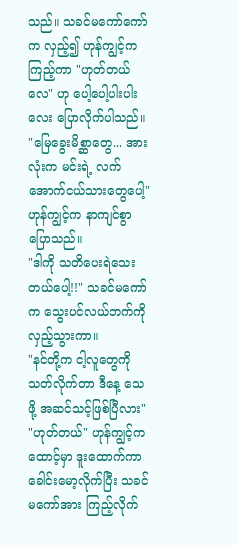သည်။ သခင်မကော်ကော်က လှည့်၍ ဟုန်ကျွင့်က ကြည့်ကာ "ဟုတ်တယ်လေ" ဟု ပေါ့ပေါ့ပါးပါးလေး ပြောလိုက်ပါသည်။
"မြေခွေးမိစ္ဆာတွေ... အားလုံးက မင်းရဲ့ လက်အောက်ငယ်သားတွေပေါ့" ဟုန်ကျွင့်က နာကျင်စွာ ပြောသည်။
"ဒါကို သတိပေးရဲသေးတယ်ပေါ့!!" သခင်မကော်က သွေးပင်လယ်ဘက်ကို လှည့်သွားကာ။
"နင်တို့က ငါ့လူတွေကို သတ်လိုက်တာ ဒီနေ့ သေဖို့ အဆင်သင့်ဖြစ်ပြီလား"
"ဟုတ်တယ်" ဟုန်ကျွင့်က ထောင့်မှာ ဒူးထောက်ကာ ခေါင်းမော့လိုက်ပြီး သခင်မကော်အား ကြည့်လိုက်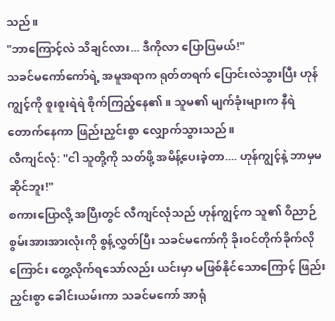သည်။
"ဘာကြောင့်လဲ သိချင်လား... ဒီကိုလာ ပြောပြမယ်!"
သခင်မကော်ကော်ရဲ့ အမူအရာက ရုတ်တရက် ပြောင်းလဲသွားပြီး ဟုန်ကျွင့်ကို စူးစူးရဲရဲ စိုက်ကြည့်နေ၏။ သူမ၏ မျက်ခုံးများက နီရဲတောက်နေကာ ဖြည်းညှင်းစွာ လျှောက်သွားသည်။
လီကျင်လုံ: "ငါ သူတို့ကို သတ်ဖို့ အမိန့်ပေးခဲ့တာ.... ဟုန်ကျွင့်နဲ့ ဘာမှမဆိုင်ဘူး!"
စကားပြောလို့ အပြီးတွင် လီကျင်လုံသည် ဟုန်ကျွင့်က သူ၏ ဝိညာဉ်စွမ်းအားအားလုံးကို စွန့်လွှတ်ပြီး သခင်မကော်ကို ခိုးဝင်တိုက်ခိုက်လိုကြောင်း တွေ့လိုက်ရသော်လည်း ယင်းမှာ မဖြစ်နိုင်သောကြောင့် ဖြည်းညှင်းစွာ ခေါင်းယမ်းကာ သခင်မကော် အာရုံ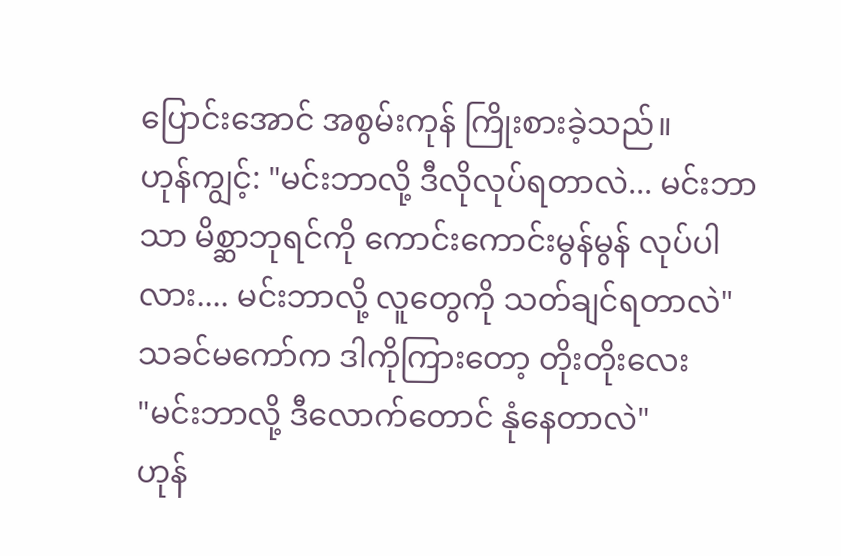ပြောင်းအောင် အစွမ်းကုန် ကြိုးစားခဲ့သည်။
ဟုန်ကျွင့်: "မင်းဘာလို့ ဒီလိုလုပ်ရတာလဲ... မင်းဘာသာ မိစ္ဆာဘုရင်ကို ကောင်းကောင်းမွန်မွန် လုပ်ပါလား.... မင်းဘာလို့ လူတွေကို သတ်ချင်ရတာလဲ"
သခင်မကော်က ဒါကိုကြားတော့ တိုးတိုးလေး
"မင်းဘာလို့ ဒီလောက်တောင် နုံနေတာလဲ"
ဟုန်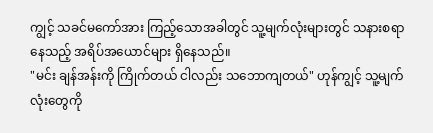ကျွင့် သခင်မကော်အား ကြည့်သောအခါတွင် သူ့မျက်လုံးများတွင် သနားစရာနေသည့် အရိပ်အယောင်များ ရှိနေသည်။
"မင်း ချန်အန်းကို ကြိုက်တယ် ငါလည်း သဘောကျတယ်" ဟုန်ကျွင့် သူ့မျက်လုံးတွေကို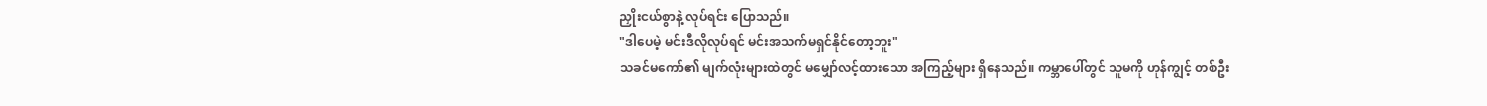ညှိုးငယ်စွာနဲ့ လုပ်ရင်း ပြောသည်။
"ဒါပေမဲ့ မင်းဒီလိုလုပ်ရင် မင်းအသက်မရှင်နိုင်တော့ဘူး"
သခင်မကော်၏ မျက်လုံးများထဲတွင် မမျှော်လင့်ထားသော အကြည့်များ ရှိနေသည်။ ကမ္ဘာပေါ်တွင် သူမကို ဟုန်ကျွင့် တစ်ဦး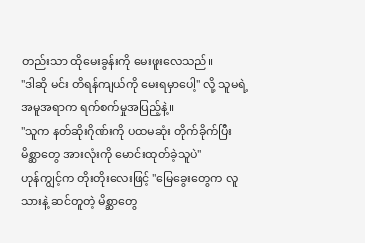တည်းသာ ထိုမေးခွန်းကို မေးဖူးလေသည်။
"ဒါဆို မင်း တိရန်ကျယ်ကို မေးရမှာပေါ့" လို့ သူမရဲ့ အမူအရာက ရက်စက်မှုအပြည့်နဲ့။
"သူက နတ်ဆိုးဂိုဏ်းကို ပထမဆုံး တိုက်ခိုက်ပြီး မိစ္ဆာတွေ အားလုံးကို မောင်းထုတ်ခဲ့သူပဲ"
ဟုန်ကျွင့်က တိုးတိုးလေးဖြင့် "မြေခွေးတွေက လူသားနဲ့ ဆင်တူတဲ့ မိစ္ဆာတွေ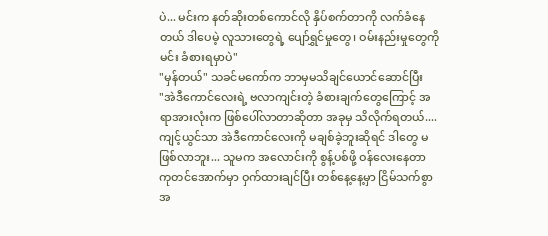ပဲ... မင်းက နတ်ဆိုးတစ်ကောင်လို နှိပ်စက်တာကို လက်ခံနေတယ် ဒါပေမဲ့ လူသားတွေရဲ့ ပျော်ရွှင်မှုတွေ၊ ဝမ်းနည်းမှုတွေကို မင်း ခံစားရမှာပဲ"
"မှန်တယ်" သခင်မကော်က ဘာမှမသိချင်ယောင်ဆောင်ပြီး
"အဲဒီကောင်လေးရဲ့ ဗလာကျင်းတဲ့ ခံစားချက်တွေကြောင့် အရာအားလုံးက ဖြစ်ပေါ်လာတာဆိုတာ အခုမှ သိလိုက်ရတယ်.... ကျင့်ယွင်သာ အဲဒီကောင်လေးကို မချစ်ခဲ့ဘူးဆိုရင် ဒါတွေ မဖြစ်လာဘူး... သူမက အလောင်းကို စွန့်ပစ်ဖို့ ဝန်လေးနေတာ ကုတင်အောက်မှာ ဝှက်ထားချင်ပြီး တစ်နေ့နေ့မှာ ငြိမ်သက်စွာ အ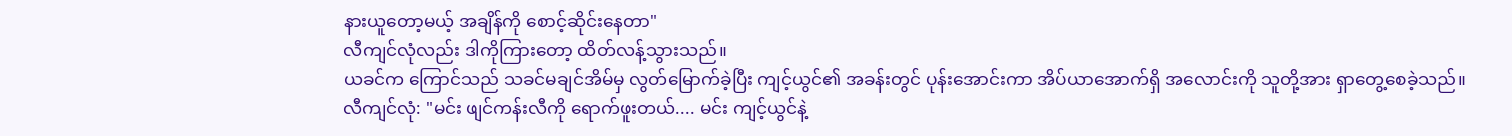နားယူတော့မယ့် အချိန်ကို စောင့်ဆိုင်းနေတာ"
လီကျင်လုံလည်း ဒါကိုကြားတော့ ထိတ်လန့်သွားသည်။
ယခင်က ကြောင်သည် သခင်မချင်အိမ်မှ လွတ်မြောက်ခဲ့ပြီး ကျင့်ယွင်၏ အခန်းတွင် ပုန်းအောင်းကာ အိပ်ယာအောက်ရှိ အလောင်းကို သူတို့အား ရှာတွေ့စေခဲ့သည်။
လီကျင်လုံ: "မင်း ဖျင်ကန်းလီကို ရောက်ဖူးတယ်.... မင်း ကျင့်ယွင်နဲ့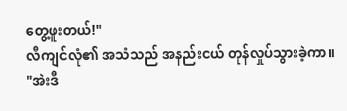တွေ့ဖူးတယ်!"
လီကျင်လုံ၏ အသံသည် အနည်းငယ် တုန်လှုပ်သွားခဲ့ကာ။
"အဲးဒီ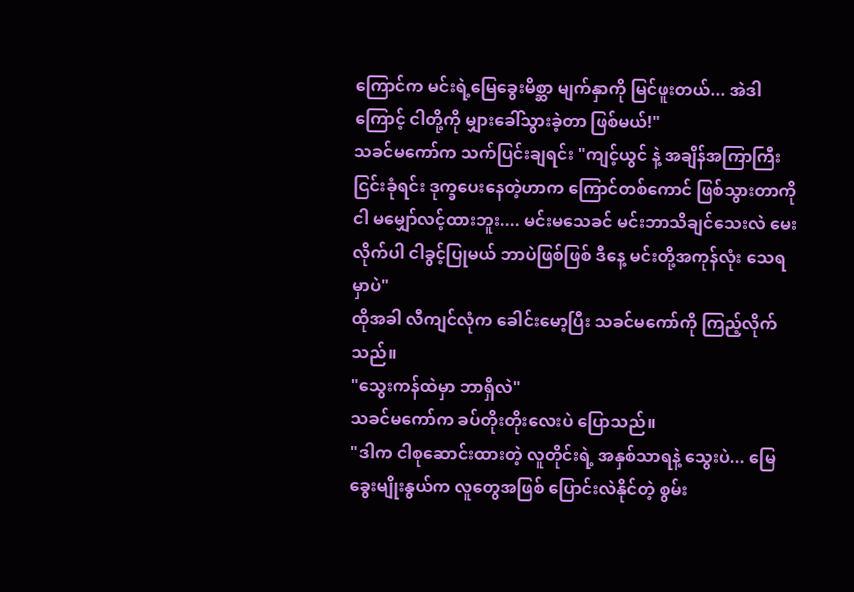ကြောင်က မင်းရဲ့မြေခွေးမိစ္ဆာ မျက်နှာကို မြင်ဖူးတယ်... အဲဒါကြောင့် ငါတို့ကို မျှားခေါ်သွားခဲ့တာ ဖြစ်မယ်!"
သခင်မကော်က သက်ပြင်းချရင်း "ကျင့်ယွင် နဲ့ အချိန်အကြာကြီး ငြင်းခုံရင်း ဒုက္ခပေးနေတဲ့ဟာက ကြောင်တစ်ကောင် ဖြစ်သွားတာကို ငါ မမျှော်လင့်ထားဘူး.... မင်းမသေခင် မင်းဘာသိချင်သေးလဲ မေးလိုက်ပါ ငါခွင့်ပြုမယ် ဘာပဲဖြစ်ဖြစ် ဒီနေ့ မင်းတို့အကုန်လုံး သေရမှာပဲ"
ထိုအခါ လီကျင်လုံက ခေါင်းမော့ပြီး သခင်မကော်ကို ကြည့်လိုက်သည်။
"သွေးကန်ထဲမှာ ဘာရှိလဲ"
သခင်မကော်က ခပ်တိုးတိုးလေးပဲ ပြောသည်။
"ဒါက ငါစုဆောင်းထားတဲ့ လူတိုင်းရဲ့ အနှစ်သာရနဲ့ သွေးပဲ... မြေခွေးမျိုးနွယ်က လူတွေအဖြစ် ပြောင်းလဲနိုင်တဲ့ စွမ်း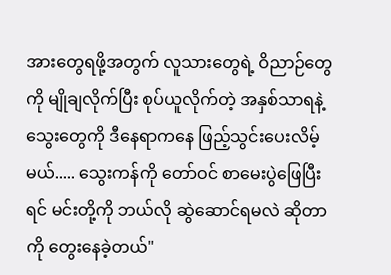အားတွေရဖို့အတွက် လူသားတွေရဲ့ ဝိညာဉ်တွေကို မျိုချလိုက်ပြီး စုပ်ယူလိုက်တဲ့ အနှစ်သာရနဲ့ သွေးတွေကို ဒီနေရာကနေ ဖြည့်သွင်းပေးလိမ့်မယ်..... သွေးကန်ကို တော်ဝင် စာမေးပွဲဖြေပြီးရင် မင်းတို့ကို ဘယ်လို ဆွဲဆောင်ရမလဲ ဆိုတာကို တွေးနေခဲ့တယ်"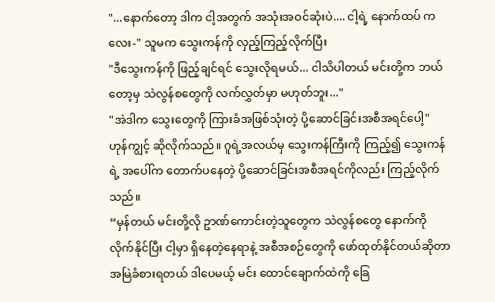"...နောက်တော့ ဒါက ငါ့အတွက် အသုံးအဝင်ဆုံးပဲ.... ငါ့ရဲ့ နောက်ထပ် ကလေး-" သူမက သွေးကန်ကို လှည့်ကြည့်လိုက်ပြီး
"ဒီသွေးကန်ကို ဖြည့်ချင်ရင် သွေးလိုရမယ်... ငါသိပါတယ် မင်းတို့က ဘယ်တော့မှ သဲလွန်စတွေကို လက်လွှတ်မှာ မဟုတ်ဘူး..."
"အဲဒါက သွေးတွေကို ကြားခံအဖြစ်သုံးတဲ့ ပို့ဆောင်ခြင်းအစီအရင်ပေါ့"
ဟုန်ကျွင့် ဆိုလိုက်သည်။ ဂူရဲ့အလယ်မှ သွေးကန်ကြီးကို ကြည့်၍ သွေးကန်ရဲ့ အပေါ်က တောက်ပနေတဲ့ ပို့ဆောင်ခြင်းအစီအရင်ကိုလည်း ကြည့်လိုက်သည်။
“မှန်တယ် မင်းတို့လို ဥာဏ်ကောင်းတဲ့သူတွေက သဲလွန်စတွေ နောက်ကို လိုက်နိုင်ပြီး ငါ့မှာ ရှိနေတဲ့နေရာနဲ့ အစီအစဉ်တွေကို ဖော်ထုတ်နိုင်တယ်ဆိုတာ အမြဲခံစားရတယ် ဒါပေမယ့် မင်း ထောင်ချောက်ထဲကို ခြေ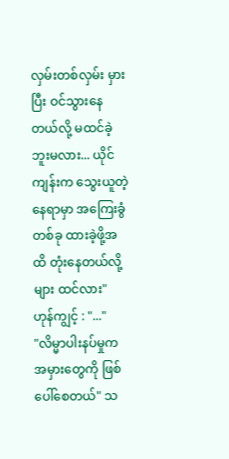လှမ်းတစ်လှမ်း မှားပြီး ဝင်သွားနေတယ်လို့ မထင်ခဲ့ဘူးမလား... ယိုင်ကျန်းက သွေးယူတဲ့ နေရာမှာ အကြေးခွံတစ်ခု ထားခဲ့ဖို့အထိ တုံးနေတယ်လို့များ ထင်လား"
ဟုန်ကျွင့် : "..."
"လိမ္မာပါးနပ်မှုက အမှားတွေကို ဖြစ်ပေါ်စေတယ်" သ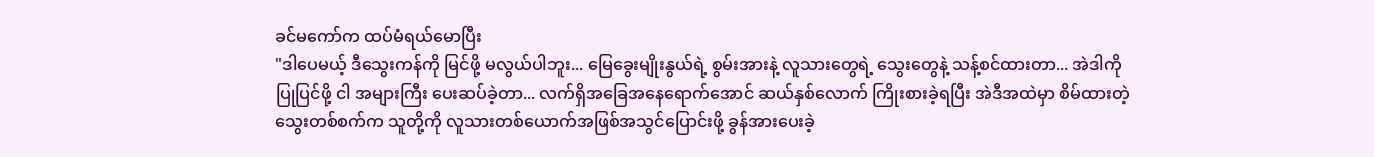ခင်မကော်က ထပ်မံရယ်မောပြီး
"ဒါပေမယ့် ဒီသွေးကန်ကို မြင်ဖို့ မလွယ်ပါဘူး... မြေခွေးမျိုးနွယ်ရဲ့ စွမ်းအားနဲ့ လူသားတွေရဲ့ သွေးတွေနဲ့ သန့်စင်ထားတာ... အဲဒါကို ပြုပြင်ဖို့ ငါ အများကြီး ပေးဆပ်ခဲ့တာ... လက်ရှိအခြေအနေရောက်အောင် ဆယ်နှစ်လောက် ကြိုးစားခဲ့ရပြီး အဲဒီအထဲမှာ စိမ်ထားတဲ့သွေးတစ်စက်က သူတို့ကို လူသားတစ်ယောက်အဖြစ်အသွင်ပြောင်းဖို့ ခွန်အားပေးခဲ့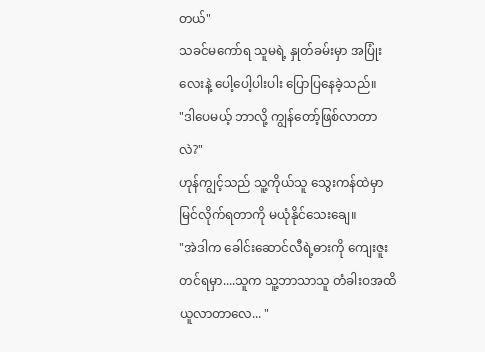တယ်"
သခင်မကော်ရ သူမရဲ့ နှုတ်ခမ်းမှာ အပြုံးလေးနဲ့ ပေါ့ပေါ့ပါးပါး ပြောပြနေခဲ့သည်။
"ဒါပေမယ့် ဘာလို့ ကျွန်တော့်ဖြစ်လာတာလဲ?"
ဟုန်ကျွင့်သည် သူ့ကိုယ်သူ သွေးကန်ထဲမှာ မြင်လိုက်ရတာကို မယုံနိုင်သေးချေ။
"အဲဒါက ခေါင်းဆောင်လီရဲ့ဓားကို ကျေးဇူးတင်ရမှာ....သူက သူ့ဘာသာသူ တံခါးဝအထိ ယူလာတာလေ... "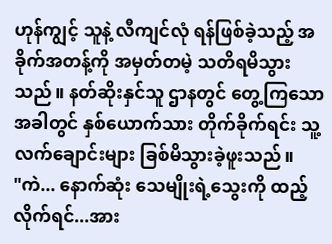ဟုန်ကျွင့် သူနဲ့ လီကျင်လုံ ရန်ဖြစ်ခဲ့သည့် အခိုက်အတန့်ကို အမှတ်တမဲ့ သတိရမိသွားသည်။ နတ်ဆိုးနှင်သူ ဌာနတွင် တွေ့ကြသောအခါတွင် နှစ်ယောက်သား တိုက်ခိုက်ရင်း သူ့လက်ချောင်းများ ခြစ်မိသွားခဲ့ဖူးသည်။
"ကဲ... နောက်ဆုံး သေမျိုးရဲ့သွေးကို ထည့်လိုက်ရင်...အား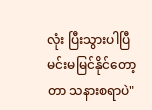လုံး ပြီးသွားပါပြီ မင်းမမြင်နိုင်တော့တာ သနားစရာပဲ"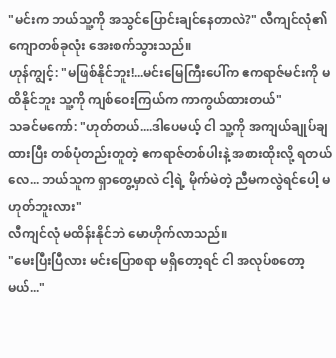"မင်းက ဘယ်သူ့ကို အသွင်ပြောင်းချင်နေတာလဲ?" လီကျင်လုံ၏ ကျောတစ်ခုလုံး အေးစက်သွားသည်။
ဟုန်ကျွင့်: "မဖြစ်နိုင်ဘူး!...မင်းမြေကြီးပေါ်က ဧကရာဇ်မင်းကို မထိနိုင်ဘူး သူ့ကို ကျစ်ဝေးကြယ်က ကာကွယ်ထားတယ်"
သခင်မကော်: "ဟုတ်တယ်....ဒါပေမယ့် ငါ သူ့ကို အကျယ်ချုပ်ချထားပြီး တစ်ပုံတည်းတူတဲ့ ဧကရာဇ်တစ်ပါးနဲ့ အစားထိုးလို့ ရတယ်လေ... ဘယ်သူက ရှာတွေ့မှာလဲ ငါ့ရဲ့ မိုက်မဲတဲ့ ညီမကလွဲရင်ပေါ့ မဟုတ်ဘူးလား"
လီကျင်လုံ မထိန်းနိုင်ဘဲ မောဟိုက်လာသည်။
"မေးပြီးပြီလား မင်းပြောစရာ မရှိတော့ရင် ငါ အလုပ်စတော့မယ်..."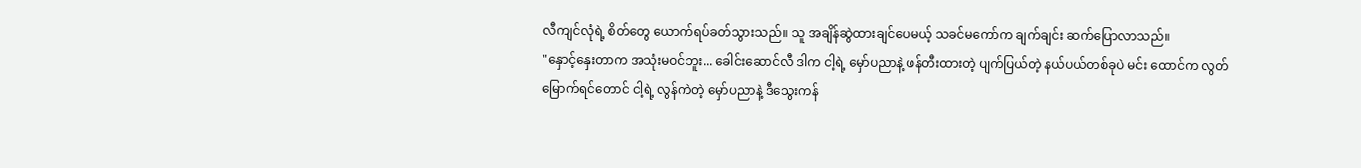လီကျင်လုံရဲ့ စိတ်တွေ ယောက်ရပ်ခတ်သွားသည်။ သူ အချိန်ဆွဲထားချင်ပေမယ့် သခင်မကော်က ချက်ချင်း ဆက်ပြောလာသည်။
"နှောင့်နှေးတာက အသုံးမဝင်ဘူး... ခေါင်းဆောင်လီ ဒါက ငါ့ရဲ့ မှော်ပညာနဲ့ ဖန်တီးထားတဲ့ ပျက်ပြယ်တဲ့ နယ်ပယ်တစ်ခုပဲ မင်း ထောင်က လွတ်မြောက်ရင်တောင် ငါ့ရဲ့ လွန်ကဲတဲ့ မှော်ပညာနဲ့ ဒီသွေးကန်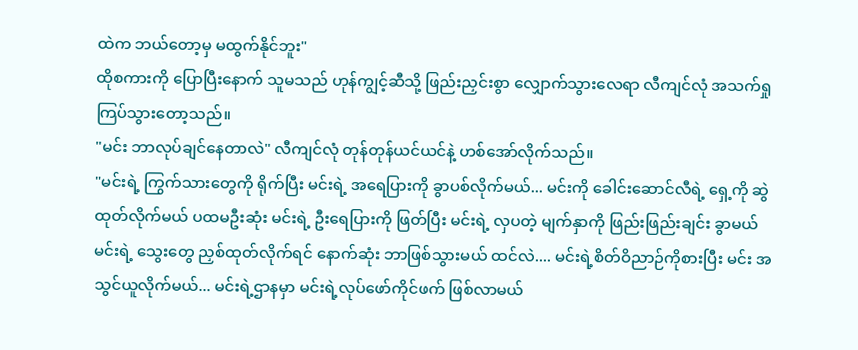ထဲက ဘယ်တော့မှ မထွက်နိုင်ဘူး"
ထိုစကားကို ပြောပြီးနောက် သူမသည် ဟုန်ကျွင့်ဆီသို့ ဖြည်းညှင်းစွာ လျှောက်သွားလေရာ လီကျင်လုံ အသက်ရှုကြပ်သွားတော့သည်။
"မင်း ဘာလုပ်ချင်နေတာလဲ" လီကျင်လုံ တုန်တုန်ယင်ယင်နဲ့ ဟစ်အော်လိုက်သည်။
"မင်းရဲ့ ကြွက်သားတွေကို ရိုက်ပြီး မင်းရဲ့ အရေပြားကို ခွာပစ်လိုက်မယ်... မင်းကို ခေါင်းဆောင်လီရဲ့ ရှေ့ကို ဆွဲထုတ်လိုက်မယ် ပထမဦးဆုံး မင်းရဲ့ ဦးရေပြားကို ဖြတ်ပြီး မင်းရဲ့ လှပတဲ့ မျက်နှာကို ဖြည်းဖြည်းချင်း ခွာမယ် မင်းရဲ့ သွေးတွေ ညှစ်ထုတ်လိုက်ရင် နောက်ဆုံး ဘာဖြစ်သွားမယ် ထင်လဲ.... မင်းရဲ့စိတ်ဝိညာဉ်ကိုစားပြီး မင်း အသွင်ယူလိုက်မယ်... မင်းရဲ့ဌာနမှာ မင်းရဲ့လုပ်ဖော်ကိုင်ဖက် ဖြစ်လာမယ်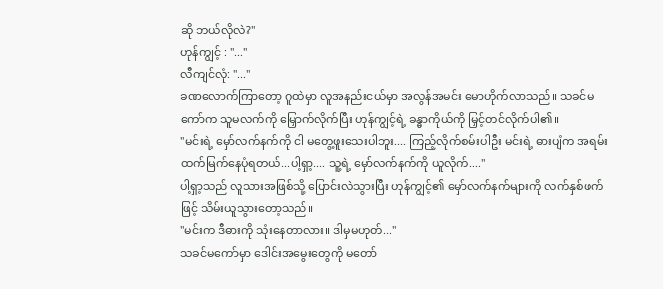ဆို ဘယ်လိုလဲ?"
ဟုန်ကျွင့် : "..."
လီကျင်လုံ: "..."
ခဏလောက်ကြာတော့ ဂူထဲမှာ လူအနည်းငယ်မှာ အလွန်အမင်း မောဟိုက်လာသည်။ သခင်မကော်က သူမလက်ကို မြှောက်လိုက်ပြီး ဟုန်ကျွင့်ရဲ့ ခန္ဓာကိုယ်ကို မြှင့်တင်လိုက်ပါ၏။
"မင်းရဲ့ မှော်လက်နက်ကို ငါ မတွေ့ဖူးသေးပါဘူး.... ကြည့်လိုက်စမ်းပါဦး မင်းရဲ့ ဓားပျံက အရမ်းထက်မြက်နေပုံရတယ်...ပါ့ရှာ့.... သူ့ရဲ့ မှော်လက်နက်ကို ယူလိုက်...."
ပါ့ရှာ့သည် လူသားအဖြစ်သို့ ပြောင်းလဲသွားပြီး ဟုန်ကျွင့်၏ မှော်လက်နက်များကို လက်နှစ်ဖက်ဖြင့် သိမ်းယူသွားတော့သည်။
"မင်းက ဒီဓားကို သုံးနေတာလား။ ဒါမှမဟုတ်..."
သခင်မကော်မှာ ဒေါင်းအမွေးတွေကို မတော်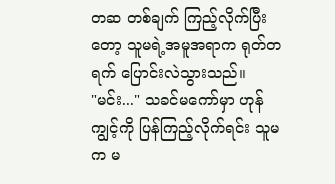တဆ တစ်ချက် ကြည့်လိုက်ပြီးတော့ သူမရဲ့အမူအရာက ရုတ်တရက် ပြောင်းလဲသွားသည်။
"မင်း..." သခင်မကော်မှာ ဟုန်ကျွင့်ကို ပြန်ကြည့်လိုက်ရင်း သူမက မ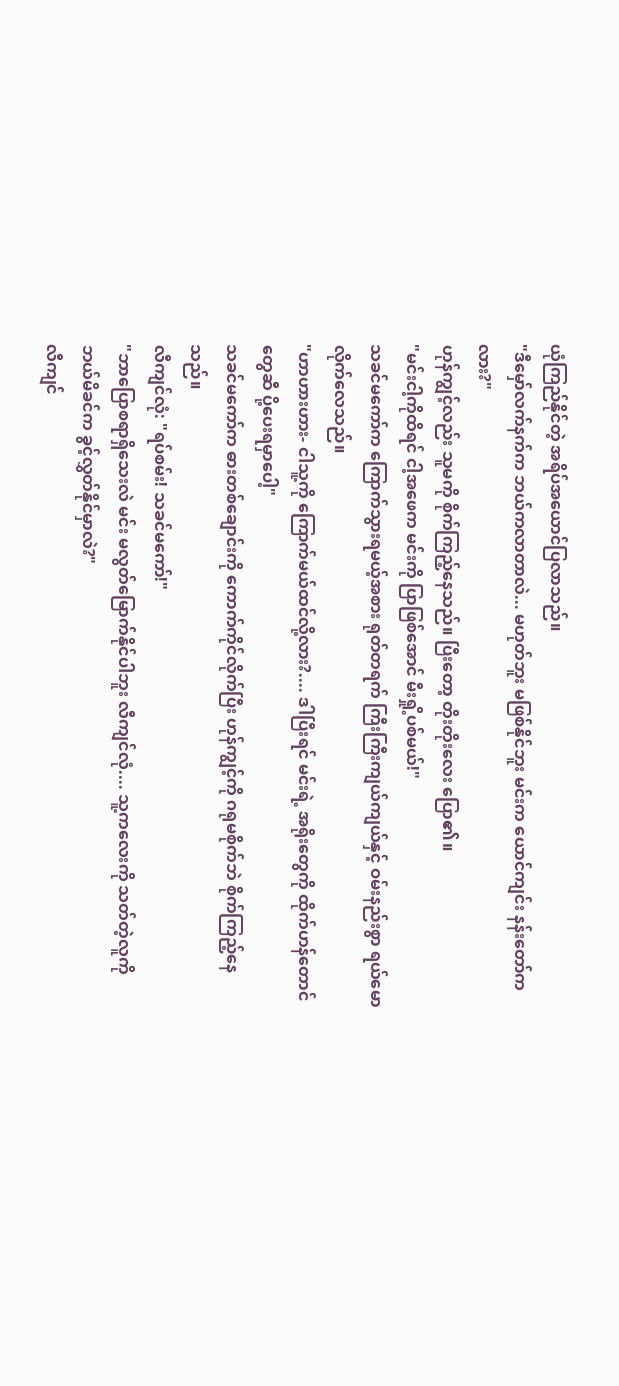ယုံကြည်နိုင်တဲ့ အရိပ်အယောင်ပြလာသည်။
"ဒီမှော်လက်နက်က ဘယ်ကလာတာလဲ... မဟုတ်ဘူး မဖြစ်နိုင်ဘူး မင်းက ယောင်ကျင်း နန်းတော်ကလား?"
ဟုန်ကျွင့်လည်း သူမကို စိုက်ကြည့်နေသည်။ ပြီးတော့ တိုးတိုးလေး ပြော၏။
"မင်းငါ့ကိုထိရင် ငါ့အဖေက မင်းကို ပြာဖြစ်အောင် မီးရှို့ပစ်မယ်!"
သခင်မကော်က ကြောက်သွားရမယ့်အစား ရုတ်တရက် ကြီးကြီးကျယ်ကျယ်နှင့် ဝမ်းနည်းစွာ ရယ်မောလိုက်လေသည်။
"ဟာဟားဟား- ငါသူ့ကို ကြောက်မယ်ထင်လို့လား?.... ဒါပြီးရင် မင်းရဲ့ အရိုးတွေကို ထိုက်ဟန်တောင်တွေဆီ ပို့ပေးရမှာပေါ့"
သခင်မကော်က ဓားတစ်ချောင်းကို ကောက်ကိုင်လိုက်ပြီး ဟုန်ကျွင့်ကို ဂရုမစိုက်ဘဲ စိုက်ကြည့်နေသည်။
လီကျင်လုံ: "ရပ်စမ်း! သခင်မကော်!"
"ဘာပြောစရာရှိသေးလဲ မင်း မလွတ်မြောက်နိုင်ပါဘူး လီကျင်လုံ.... သူ့ကလေးကို သတ်တဲ့လူကို ဘယ်မိခင်က ခွင့်လွှတ်နိုင်မှာလဲ?"
လီကျင်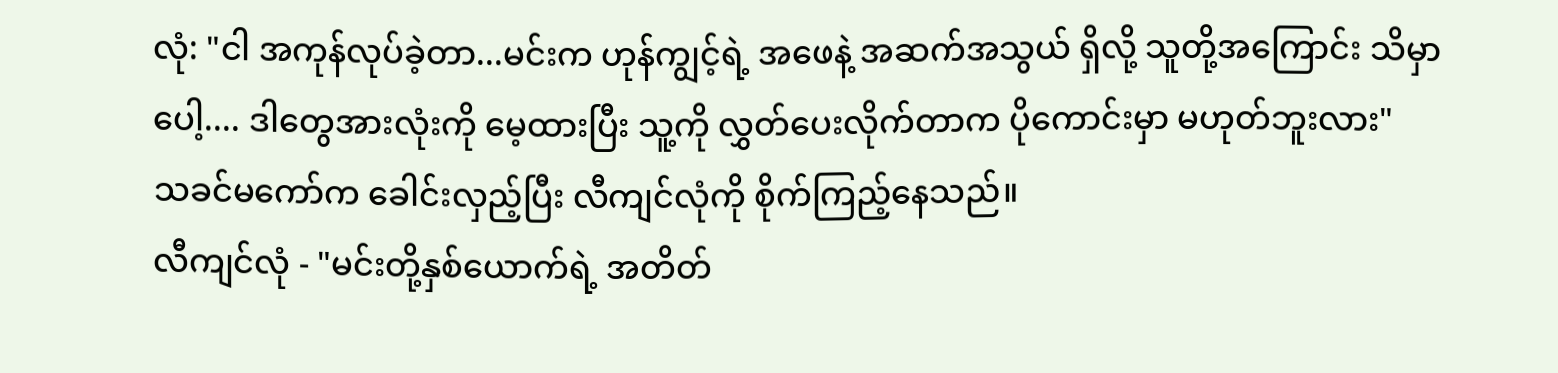လုံ: "ငါ အကုန်လုပ်ခဲ့တာ...မင်းက ဟုန်ကျွင့်ရဲ့ အဖေနဲ့ အဆက်အသွယ် ရှိလို့ သူတို့အကြောင်း သိမှာပေါ့.... ဒါတွေအားလုံးကို မေ့ထားပြီး သူ့ကို လွှတ်ပေးလိုက်တာက ပိုကောင်းမှာ မဟုတ်ဘူးလား"
သခင်မကော်က ခေါင်းလှည့်ပြီး လီကျင်လုံကို စိုက်ကြည့်နေသည်။
လီကျင်လုံ - "မင်းတို့နှစ်ယောက်ရဲ့ အတိတ်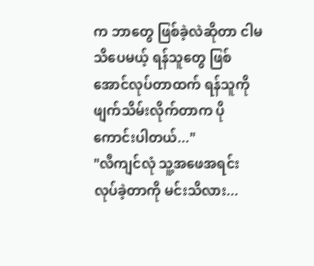က ဘာတွေ ဖြစ်ခဲ့လဲဆိုတာ ငါမသိပေမယ့် ရန်သူတွေ ဖြစ်အောင်လုပ်တာထက် ရန်သူကို ဖျက်သိမ်းလိုက်တာက ပိုကောင်းပါတယ်..."
"လီကျင်လုံ သူ့အဖေအရင်း လုပ်ခဲ့တာကို မင်းသိလား...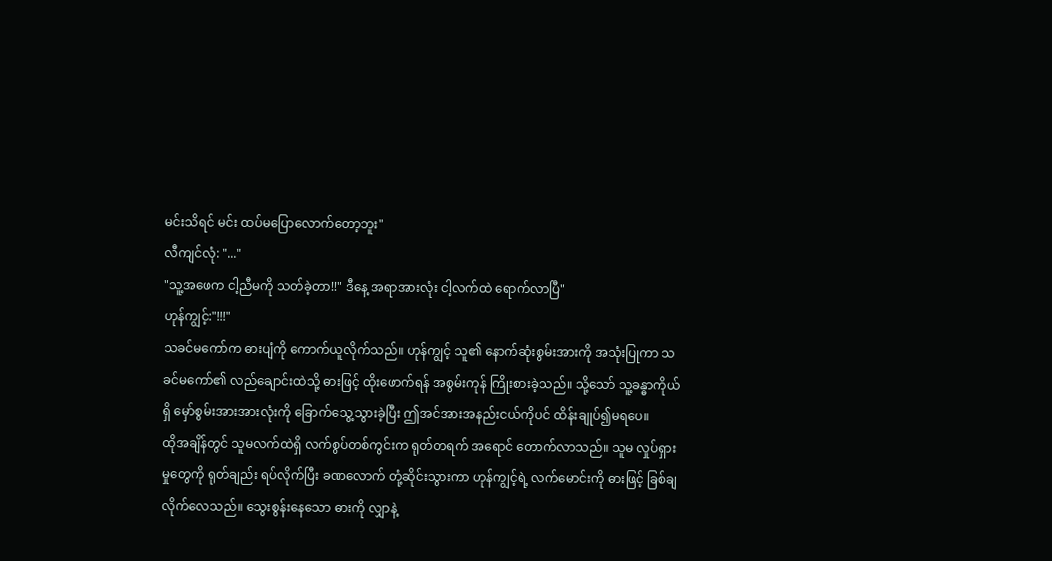မင်းသိရင် မင်း ထပ်မပြောလောက်တော့ဘူး"
လီကျင်လုံ: "..."
"သူ့အဖေက ငါ့ညီမကို သတ်ခဲ့တာ!!" ဒီနေ့ အရာအားလုံး ငါ့လက်ထဲ ရောက်လာပြီ"
ဟုန်ကျွင့်:"!!!"
သခင်မကော်က ဓားပျံကို ကောက်ယူလိုက်သည်။ ဟုန်ကျွင့် သူ၏ နောက်ဆုံးစွမ်းအားကို အသုံးပြုကာ သခင်မကော်၏ လည်ချောင်းထဲသို့ ဓားဖြင့် ထိုးဖောက်ရန် အစွမ်းကုန် ကြိုးစားခဲ့သည်။ သို့သော် သူ့ခန္ဓာကိုယ်ရှိ မှော်စွမ်းအားအားလုံးကို ခြောက်သွေ့သွားခဲ့ပြီး ဤအင်အားအနည်းငယ်ကိုပင် ထိန်းချုပ်၍မရပေ။
ထိုအချိန်တွင် သူမလက်ထဲရှိ လက်စွပ်တစ်ကွင်းက ရုတ်တရက် အရောင် တောက်လာသည်။ သူမ လှုပ်ရှားမှုတွေကို ရုတ်ချည်း ရပ်လိုက်ပြီး ခဏလောက် တုံ့ဆိုင်းသွားကာ ဟုန်ကျွင့်ရဲ့ လက်မောင်းကို ဓားဖြင့် ခြစ်ချလိုက်လေသည်။ သွေးစွန်းနေသော ဓားကို လျှာနဲ့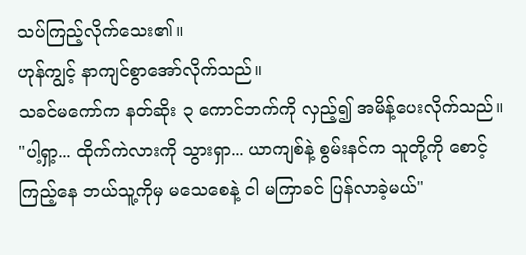သပ်ကြည့်လိုက်သေး၏။
ဟုန်ကျွင့် နာကျင်စွာအော်လိုက်သည်။
သခင်မကော်က နတ်ဆိုး ၃ ကောင်ဘက်ကို လှည့်၍ အမိန့်ပေးလိုက်သည်။
"ပါ့ရှာ့... ထိုက်ကဲလားကို သွားရှာ... ယာကျစ်နဲ့ စွမ်းနင်က သူတို့ကို စောင့်ကြည့်နေ ဘယ်သူ့ကိုမှ မသေစေနဲ့ ငါ မကြာခင် ပြန်လာခဲ့မယ်"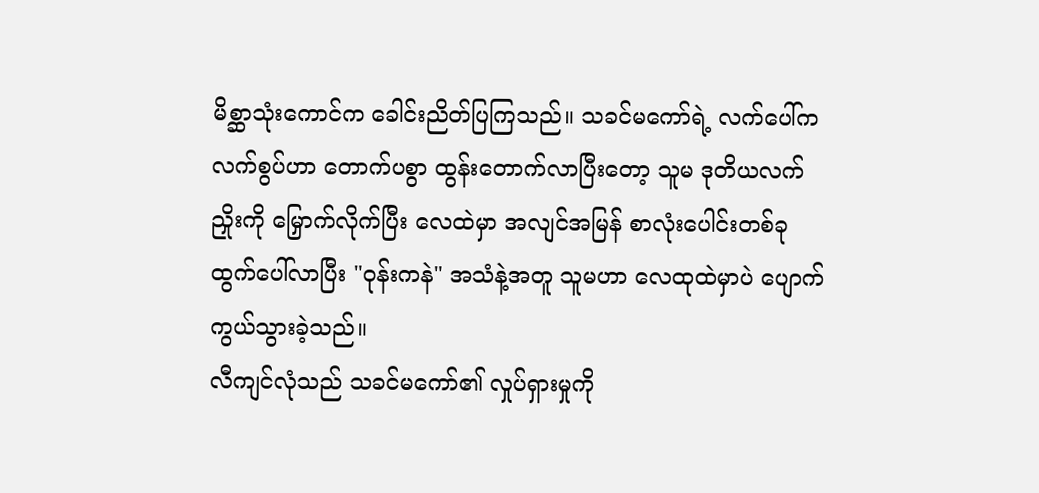မိစ္ဆာသုံးကောင်က ခေါင်းညိတ်ပြကြသည်။ သခင်မကော်ရဲ့ လက်ပေါ်က လက်စွပ်ဟာ တောက်ပစွာ ထွန်းတောက်လာပြီးတော့ သူမ ဒုတိယလက်ညှိုးကို မြှောက်လိုက်ပြီး လေထဲမှာ အလျင်အမြန် စာလုံးပေါင်းတစ်ခု ထွက်ပေါ်လာပြီး "ဝုန်းကနဲ" အသံနဲ့အတူ သူမဟာ လေထုထဲမှာပဲ ပျောက်ကွယ်သွားခဲ့သည်။
လီကျင်လုံသည် သခင်မကော်၏ လှုပ်ရှားမှုကို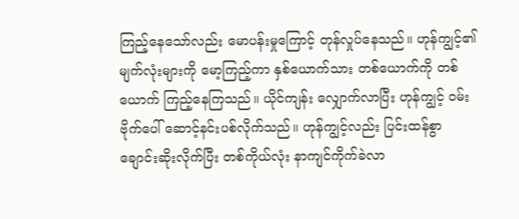ကြည့်နေသော်လည်း မောပန်းမှုကြောင့် တုန်လှုပ်နေသည်။ ဟုန်ကျွင့်၏ မျက်လုံးများကို မော့ကြည့်ကာ နှစ်ယောက်သား တစ်ယောက်ကို တစ်ယောက် ကြည့်နေကြသည်။ ယိုင်ကျန်း လျှောက်လာပြီး ဟုန်ကျွင့် ဝမ်းဗိုက်ပေါ် ဆောင့်နင်းပစ်လိုက်သည်။ ဟုန်ကျွင့်လည်း ပြင်းထန်စွာ ချောင်းဆိုးလိုက်ပြီး တစ်ကိုယ်လုံး နာကျင်ကိုက်ခဲလာ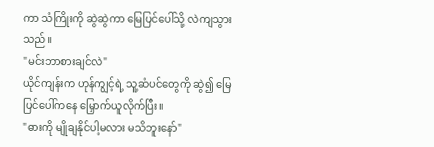ကာ သံကြိုးကို ဆွဲဆွဲကာ မြေပြင်ပေါ်သို့ လဲကျသွားသည်။
"မင်းဘာစားချင်လဲ"
ယိုင်ကျန်းက ဟုန်ကျွင့်ရဲ့ သူ့ဆံပင်တွေကို ဆွဲ၍ မြေပြင်ပေါ်ကနေ မြှောက်ယူလိုက်ပြီး။
"ဓားကို မျိုချနိုင်ပါ့မလား မသိဘူးနော်"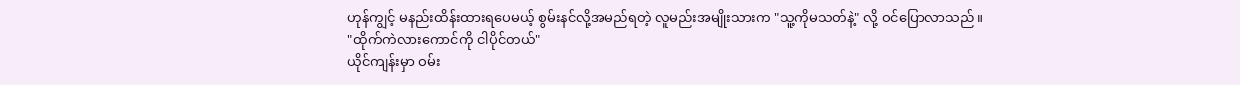ဟုန်ကျွင့် မနည်းထိန်းထားရပေမယ့် စွမ်းနင်လို့အမည်ရတဲ့ လူမည်းအမျိုးသားက "သူ့ကိုမသတ်နဲ့" လို့ ဝင်ပြောလာသည်။
"ထိုက်ကဲလားကောင်ကို ငါပိုင်တယ်"
ယိုင်ကျန်းမှာ ဝမ်း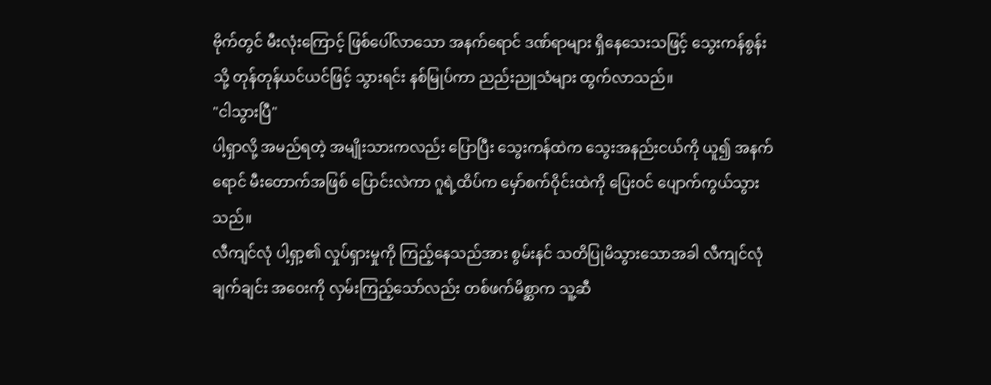ဗိုက်တွင် မီးလုံးကြောင့် ဖြစ်ပေါ်လာသော အနက်ရောင် ဒဏ်ရာများ ရှိနေသေးသဖြင့် သွေးကန်စွန်းသို့ တုန်တုန်ယင်ယင်ဖြင့် သွားရင်း နစ်မြုပ်ကာ ညည်းညူသံများ ထွက်လာသည်။
"ငါသွားပြီ"
ပါ့ရှာလို့ အမည်ရတဲ့ အမျိုးသားကလည်း ပြောပြီး သွေးကန်ထဲက သွေးအနည်းငယ်ကို ယူ၍ အနက်ရောင် မီးတောက်အဖြစ် ပြောင်းလဲကာ ဂူရဲ့ထိပ်က မှော်စက်ဝိုင်းထဲကို ပြေးဝင် ပျောက်ကွယ်သွားသည်။
လီကျင်လုံ ပါ့ရှာ့၏ လှုပ်ရှားမှုကို ကြည့်နေသည်အား စွမ်းနင် သတိပြုမိသွားသောအခါ လီကျင်လုံ ချက်ချင်း အဝေးကို လှမ်းကြည့်သော်လည်း တစ်ဖက်မိစ္ဆာက သူ့ဆီ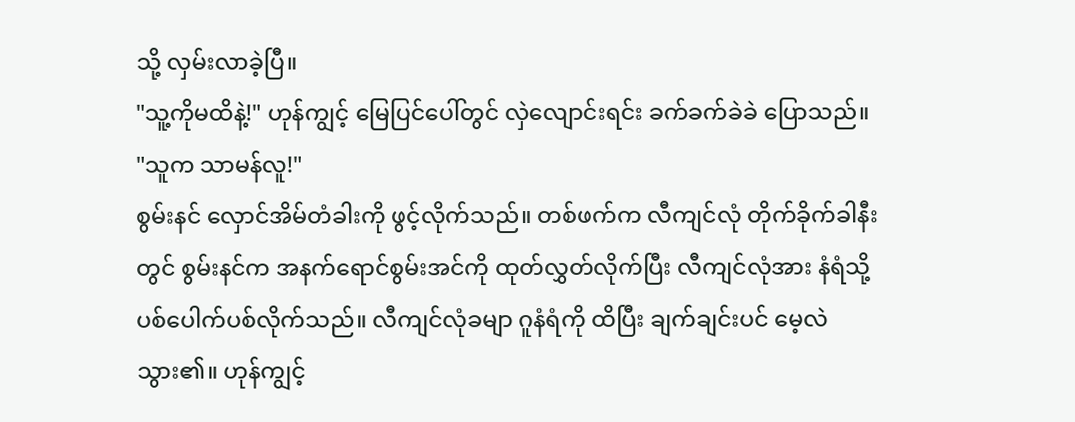သို့ လှမ်းလာခဲ့ပြီ။
"သူ့ကိုမထိနဲ့!" ဟုန်ကျွင့် မြေပြင်ပေါ်တွင် လှဲလျောင်းရင်း ခက်ခက်ခဲခဲ ပြောသည်။
"သူက သာမန်လူ!"
စွမ်းနင် လှောင်အိမ်တံခါးကို ဖွင့်လိုက်သည်။ တစ်ဖက်က လီကျင်လုံ တိုက်ခိုက်ခါနီးတွင် စွမ်းနင်က အနက်ရောင်စွမ်းအင်ကို ထုတ်လွှတ်လိုက်ပြီး လီကျင်လုံအား နံရံသို့ ပစ်ပေါက်ပစ်လိုက်သည်။ လီကျင်လုံခမျာ ဂူနံရံကို ထိပြီး ချက်ချင်းပင် မေ့လဲသွား၏။ ဟုန်ကျွင့်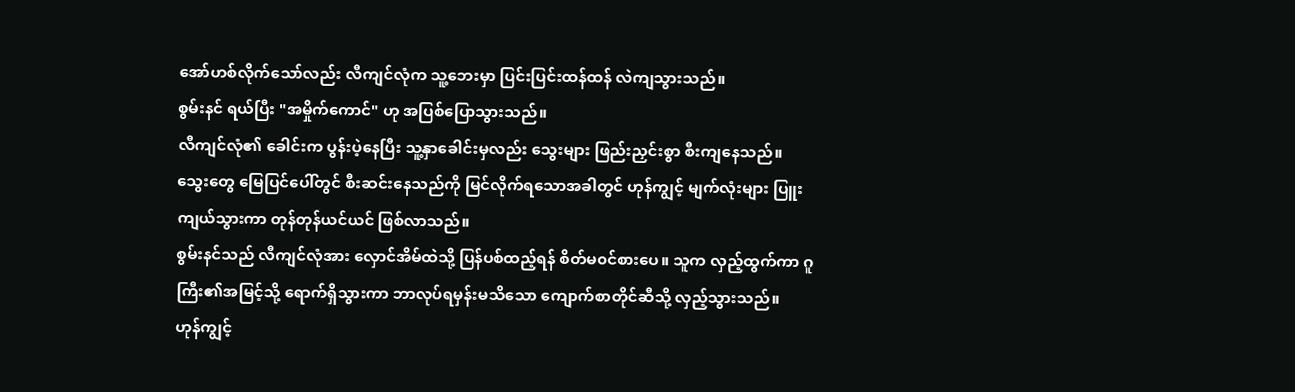အော်ဟစ်လိုက်သော်လည်း လီကျင်လုံက သူ့ဘေးမှာ ပြင်းပြင်းထန်ထန် လဲကျသွားသည်။
စွမ်းနင် ရယ်ပြီး "အမှိုက်ကောင်" ဟု အပြစ်ပြောသွားသည်။
လီကျင်လုံ၏ ခေါင်းက ပွန်းပဲ့နေပြီး သူ့နှာခေါင်းမှလည်း သွေးများ ဖြည်းညှင်းစွာ စီးကျနေသည်။ သွေးတွေ မြေပြင်ပေါ်တွင် စီးဆင်းနေသည်ကို မြင်လိုက်ရသောအခါတွင် ဟုန်ကျွင့် မျက်လုံးများ ပြူးကျယ်သွားကာ တုန်တုန်ယင်ယင် ဖြစ်လာသည်။
စွမ်းနင်သည် လီကျင်လုံအား လှောင်အိမ်ထဲသို့ ပြန်ပစ်ထည့်ရန် စိတ်မ၀င်စားပေ။ သူက လှည့်ထွက်ကာ ဂူကြီး၏အမြင့်သို့ ရောက်ရှိသွားကာ ဘာလုပ်ရမှန်းမသိသော ကျောက်စာတိုင်ဆီသို့ လှည့်သွားသည်။
ဟုန်ကျွင့်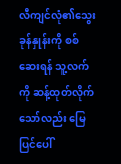လီကျင်လုံ၏သွေးခုန်နှုန်းကို စစ်ဆေးရန် သူ့လက်ကို ဆန့်ထုတ်လိုက်သော်လည်း မြေပြင်ပေါ်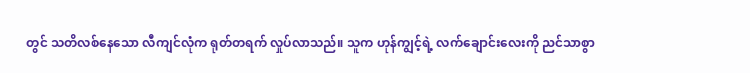တွင် သတိလစ်နေသော လီကျင်လုံက ရုတ်တရက် လှုပ်လာသည်။ သူက ဟုန်ကျွင့်ရဲ့ လက်ချောင်းလေးကို ညင်သာစွာ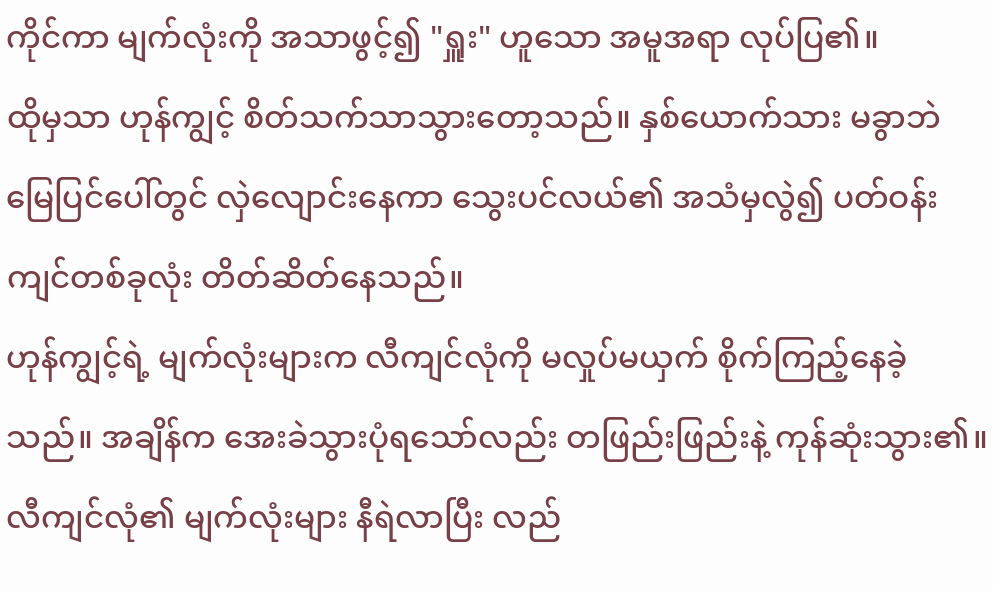ကိုင်ကာ မျက်လုံးကို အသာဖွင့်၍ "ရှူး" ဟူသော အမူအရာ လုပ်ပြ၏။
ထိုမှသာ ဟုန်ကျွင့် စိတ်သက်သာသွားတော့သည်။ နှစ်ယောက်သား မခွာဘဲ မြေပြင်ပေါ်တွင် လှဲလျောင်းနေကာ သွေးပင်လယ်၏ အသံမှလွဲ၍ ပတ်ဝန်းကျင်တစ်ခုလုံး တိတ်ဆိတ်နေသည်။
ဟုန်ကျွင့်ရဲ့ မျက်လုံးများက လီကျင်လုံကို မလှုပ်မယှက် စိုက်ကြည့်နေခဲ့သည်။ အချိန်က အေးခဲသွားပုံရသော်လည်း တဖြည်းဖြည်းနဲ့ ကုန်ဆုံးသွား၏။ လီကျင်လုံ၏ မျက်လုံးများ နီရဲလာပြီး လည်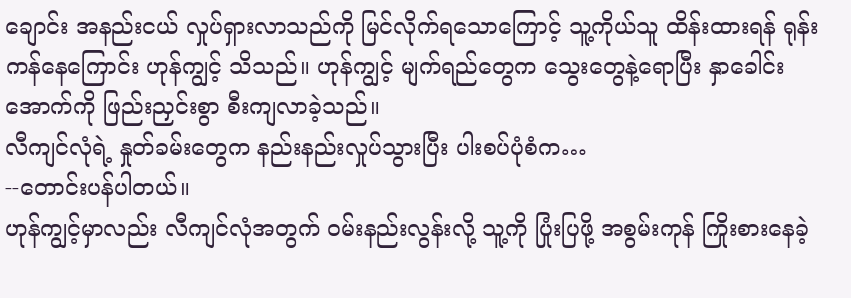ချောင်း အနည်းငယ် လှုပ်ရှားလာသည်ကို မြင်လိုက်ရသောကြောင့် သူ့ကိုယ်သူ ထိန်းထားရန် ရုန်းကန်နေကြောင်း ဟုန်ကျွင့် သိသည်။ ဟုန်ကျွင့် မျက်ရည်တွေက သွေးတွေနဲ့ရောပြီး နှာခေါင်းအောက်ကို ဖြည်းညှင်းစွာ စီးကျလာခဲ့သည်။
လီကျင်လုံရဲ့ နှုတ်ခမ်းတွေက နည်းနည်းလှုပ်သွားပြီး ပါးစပ်ပုံစံက…
--တောင်းပန်ပါတယ်။
ဟုန်ကျွင့်မှာလည်း လီကျင်လုံအတွက် ဝမ်းနည်းလွန်းလို့ သူ့ကို ပြုံးပြဖို့ အစွမ်းကုန် ကြိုးစားနေခဲ့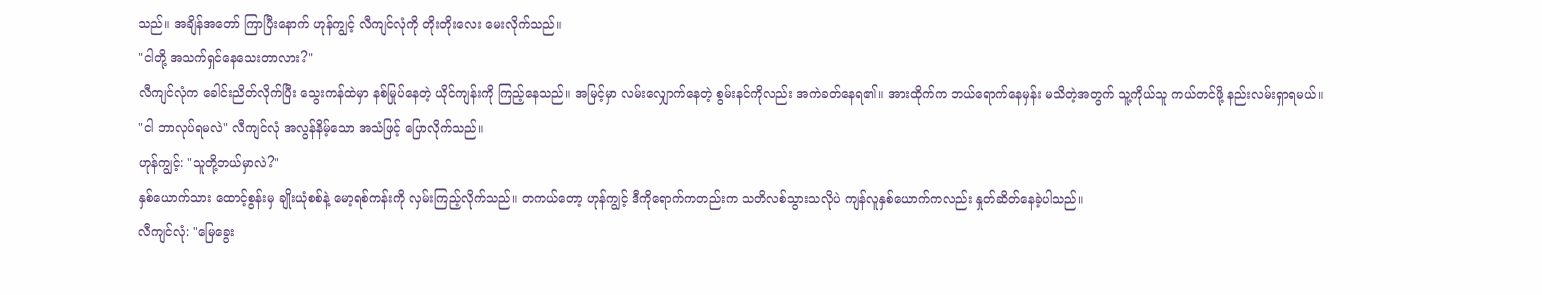သည်။ အချိန်အတော် ကြာပြီးနောက် ဟုန်ကျွင့် လီကျင်လုံကို တိုးတိုးလေး မေးလိုက်သည်။
"ငါတို့ အသက်ရှင်နေသေးတာလား?"
လီကျင်လုံက ခေါင်းညိတ်လိုက်ပြီး သွေးကန်ထဲမှာ နစ်မြုပ်နေတဲ့ ယိုင်ကျန်းကို ကြည့်နေသည်။ အမြင့်မှာ လမ်းလျှောက်နေတဲ့ စွမ်းနင်ကိုလည်း အကဲခတ်နေရ၏။ အားထိုက်က ဘယ်ရောက်နေမှန်း မသိတဲ့အတွက် သူ့ကိုယ်သူ ကယ်တင်ဖို့ နည်းလမ်းရှာရမယ်။
"ငါ ဘာလုပ်ရမလဲ" လီကျင်လုံ အလွန်နိမ့်သော အသံဖြင့် ပြောလိုက်သည်။
ဟုန်ကျွင့်: "သူတို့ဘယ်မှာလဲ?"
နှစ်ယောက်သား ထောင့်စွန်းမှ ချိုးယုံစစ်နဲ့ မော့ရစ်ကန်းကို လှမ်းကြည့်လိုက်သည်။ တကယ်တော့ ဟုန်ကျွင့် ဒီကိုရောက်ကတည်းက သတိလစ်သွားသလိုပဲ ကျန်လူနှစ်ယောက်ကလည်း နှုတ်ဆိတ်နေခဲ့ပါသည်။
လီကျင်လုံ: "မြေခွေး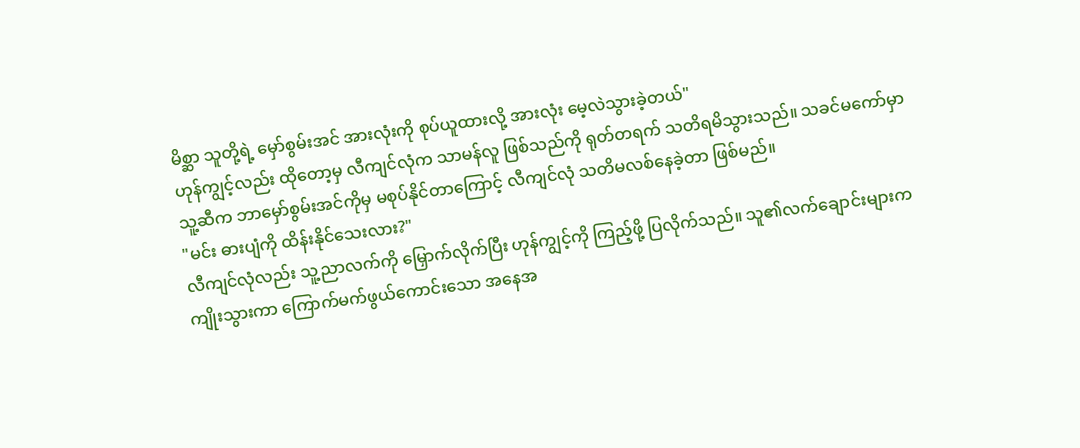မိစ္ဆာ သူတို့ရဲ့ မှော်စွမ်းအင် အားလုံးကို စုပ်ယူထားလို့ အားလုံး မေ့လဲသွားခဲ့တယ်"
ဟုန်ကျွင့်လည်း ထိုတော့မှ လီကျင်လုံက သာမန်လူ ဖြစ်သည်ကို ရုတ်တရက် သတိရမိသွားသည်။ သခင်မကော်မှာ သူ့ဆီက ဘာမှော်စွမ်းအင်ကိုမှ မစုပ်နိုင်တာကြောင့် လီကျင်လုံ သတိမလစ်နေခဲ့တာ ဖြစ်မည်။
"မင်း ဓားပျံကို ထိန်းနိုင်သေးလား?"
လီကျင်လုံလည်း သူ့ညာလက်ကို မြှောက်လိုက်ပြီး ဟုန်ကျွင့်ကို ကြည့်ဖို့ ပြလိုက်သည်။ သူ၏လက်ချောင်းများက ကျိုးသွားကာ ကြောက်မက်ဖွယ်ကောင်းသော အနေအ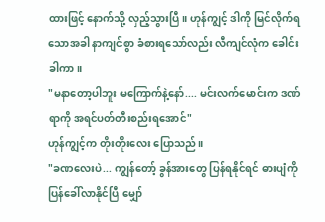ထားဖြင့် နောက်သို့ လှည့်သွားပြီ။ ဟုန်ကျွင့် ဒါကို မြင်လိုက်ရသောအခါ နာကျင်စွာ ခံစားရသော်လည်း လီကျင်လုံက ခေါင်းခါကာ။
"မနာတော့ပါဘူး မကြောက်နဲ့နော်.... မင်းလက်မောင်းက ဒဏ်ရာကို အရင်ပတ်တီးစည်းရအောင်"
ဟုန်ကျွင့်က တိုးတိုးလေး ပြောသည်။
"ခဏလေးပဲ... ကျွန်တော့် ခွန်အားတွေ ပြန်ရနိုင်ရင် ဓားပျံကို ပြန်ခေါ်လာနိုင်ပြီ မျှော်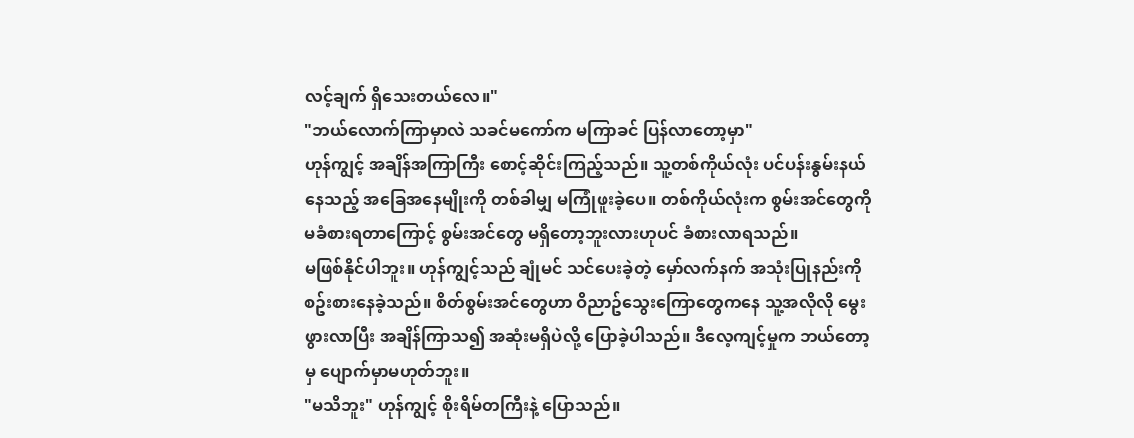လင့်ချက် ရှိသေးတယ်လေ။"
"ဘယ်လောက်ကြာမှာလဲ သခင်မကော်က မကြာခင် ပြန်လာတော့မှာ"
ဟုန်ကျွင့် အချိန်အကြာကြီး စောင့်ဆိုင်းကြည့်သည်။ သူ့တစ်ကိုယ်လုံး ပင်ပန်းနွမ်းနယ်နေသည့် အခြေအနေမျိုးကို တစ်ခါမျှ မကြုံဖူးခဲ့ပေ။ တစ်ကိုယ်လုံးက စွမ်းအင်တွေကို မခံစားရတာကြောင့် စွမ်းအင်တွေ မရှိတော့ဘူးလားဟုပင် ခံစားလာရသည်။
မဖြစ်နိုင်ပါဘူး။ ဟုန်ကျွင့်သည် ချုံမင် သင်ပေးခဲ့တဲ့ မှော်လက်နက် အသုံးပြုနည်းကို စဥ်းစားနေခဲ့သည်။ စိတ်စွမ်းအင်တွေဟာ ဝိညာဥ်သွေးကြောတွေကနေ သူ့အလိုလို မွေးဖွားလာပြီး အချိန်ကြာသ၍ အဆုံးမရှိပဲလို့ ပြောခဲ့ပါသည်။ ဒီလေ့ကျင့်မှုက ဘယ်တော့မှ ပျောက်မှာမဟုတ်ဘူး။
"မသိဘူး" ဟုန်ကျွင့် စိုးရိမ်တကြီးနဲ့ ပြောသည်။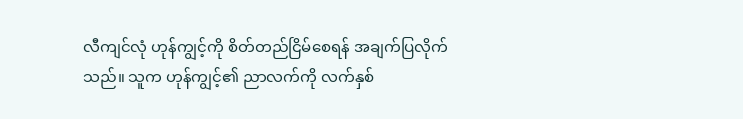လီကျင်လုံ ဟုန်ကျွင့်ကို စိတ်တည်ငြိမ်စေရန် အချက်ပြလိုက်သည်။ သူက ဟုန်ကျွင့်၏ ညာလက်ကို လက်နှစ်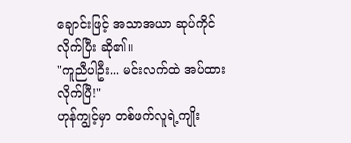ချောင်းဖြင့် အသာအယာ ဆုပ်ကိုင်လိုက်ပြီး ဆို၏။
"ကူညီပါဦး... မင်းလက်ထဲ အပ်ထားလိုက်ပြီ!"
ဟုန်ကျွင့်မှာ တစ်ဖက်လူရဲ့ကျိုး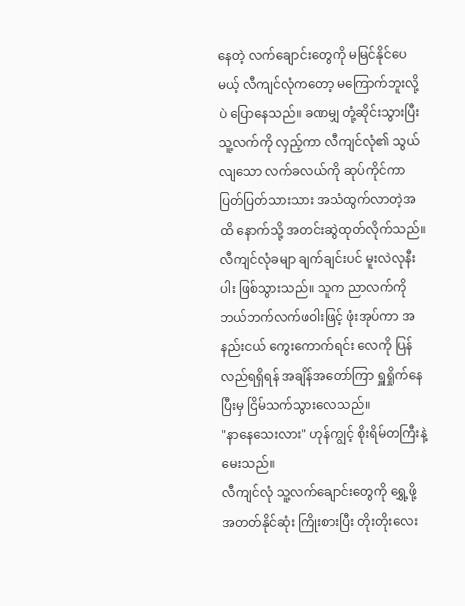နေတဲ့ လက်ချောင်းတွေကို မမြင်နိုင်ပေမယ့် လီကျင်လုံကတော့ မကြောက်ဘူးလို့ပဲ ပြောနေသည်။ ခဏမျှ တုံ့ဆိုင်းသွားပြီး သူ့လက်ကို လှည့်ကာ လီကျင်လုံ၏ သွယ်လျသော လက်ခလယ်ကို ဆုပ်ကိုင်ကာ ပြတ်ပြတ်သားသား အသံထွက်လာတဲ့အထိ နောက်သို့ အတင်းဆွဲထုတ်လိုက်သည်။
လီကျင်လုံခမျာ ချက်ချင်းပင် မူးလဲလုနီးပါး ဖြစ်သွားသည်။ သူက ညာလက်ကို ဘယ်ဘက်လက်ဖဝါးဖြင့် ဖုံးအုပ်ကာ အနည်းငယ် ကွေးကောက်ရင်း လေကို ပြန်လည်ရရှိရန် အချိန်အတော်ကြာ ရှူရှိုက်နေပြီးမှ ငြိမ်သက်သွားလေသည်။
"နာနေသေးလား" ဟုန်ကျွင့် စိုးရိမ်တကြီးနဲ့ မေးသည်။
လီကျင်လုံ သူ့လက်ချောင်းတွေကို ရွှေ့ဖို့ အတတ်နိုင်ဆုံး ကြိုးစားပြီး တိုးတိုးလေး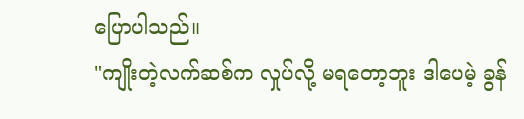ပြောပါသည်။
"ကျိုးတဲ့လက်ဆစ်က လှုပ်လို့ မရတော့ဘူး ဒါပေမဲ့ ခွန်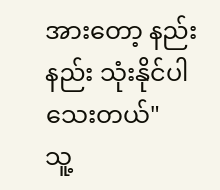အားတော့ နည်းနည်း သုံးနိုင်ပါသေးတယ်"
သူ့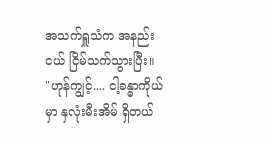အသက်ရှူသံက အနည်းငယ် ငြိမ်သက်သွားပြီး။
"ဟုန်ကျွင့်.... ငါ့ခန္ဓာကိုယ်မှာ နှလုံးမီးအိမ် ရှိတယ်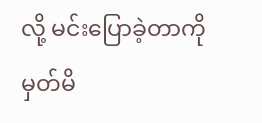လို့ မင်းပြောခဲ့တာကို မှတ်မိ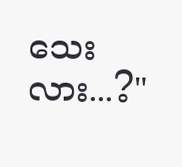သေးလား...?"